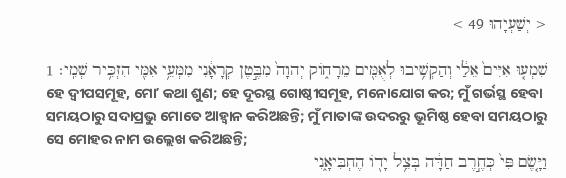< יְשַׁעְיָהוּ 49 >

שִׁמְע֤וּ אִיִּים֙ אֵלַ֔י וְהַקְשִׁ֥יבוּ לְאֻמִּ֖ים מֵרָחֹ֑וק יְהוָה֙ מִבֶּ֣טֶן קְרָאָ֔נִי מִמְּעֵ֥י אִמִּ֖י הִזְכִּ֥יר שְׁמִֽי׃ 1
ହେ ଦ୍ୱୀପସମୂହ, ମୋʼ କଥା ଶୁଣ; ହେ ଦୂରସ୍ଥ ଗୋଷ୍ଠୀସମୂହ, ମନୋଯୋଗ କର; ମୁଁ ଗର୍ଭସ୍ଥ ହେବା ସମୟଠାରୁ ସଦାପ୍ରଭୁ ମୋତେ ଆହ୍ୱାନ କରିଅଛନ୍ତି; ମୁଁ ମାତାଙ୍କ ଉଦରରୁ ଭୂମିଷ୍ଠ ହେବା ସମୟଠାରୁ ସେ ମୋହର ନାମ ଉଲ୍ଲେଖ କରିଅଛନ୍ତି;
וַיָּ֤שֶׂם פִּי֙ כְּחֶ֣רֶב חַדָּ֔ה בְּצֵ֥ל יָדֹ֖ו הֶחְבִּיאָ֑נִי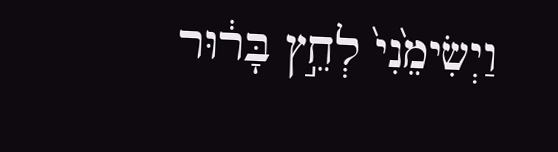וַיְשִׂימֵ֙נִי֙ לְחֵ֣ץ בָּר֔וּר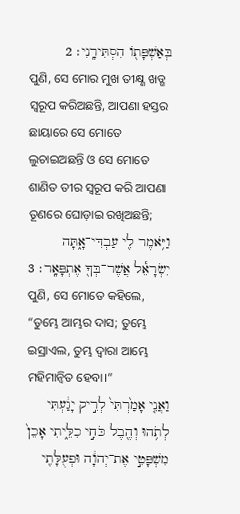בְּאַשְׁפָּתֹ֖ו הִסְתִּירָֽנִי׃ 2
ପୁଣି, ସେ ମୋର ମୁଖ ତୀକ୍ଷ୍ଣ ଖଡ୍ଗ ସ୍ୱରୂପ କରିଅଛନ୍ତି, ଆପଣା ହସ୍ତର ଛାୟାରେ ସେ ମୋତେ ଲୁଚାଇଅଛନ୍ତି ଓ ସେ ମୋତେ ଶାଣିତ ତୀର ସ୍ୱରୂପ କରି ଆପଣା ତୂଣରେ ଘୋଡ଼ାଇ ରଖିଅଛନ୍ତି;
וַיֹּ֥אמֶר לִ֖י עַבְדִּי־אָ֑תָּה יִשְׂרָאֵ֕ל אֲשֶׁר־בְּךָ֖ אֶתְפָּאָֽר׃ 3
ପୁଣି, ସେ ମୋତେ କହିଲେ, “ତୁମ୍ଭେ ଆମ୍ଭର ଦାସ; ତୁମ୍ଭେ ଇସ୍ରାଏଲ, ତୁମ୍ଭ ଦ୍ୱାରା ଆମ୍ଭେ ମହିମାନ୍ୱିତ ହେବା।”
וַאֲנִ֤י אָמַ֙רְתִּי֙ לְרִ֣יק יָגַ֔עְתִּי לְתֹ֥הוּ וְהֶ֖בֶל כֹּחִ֣י כִלֵּ֑יתִי אָכֵן֙ מִשְׁפָּטִ֣י אֶת־יְהוָ֔ה וּפְעֻלָּתִ֖י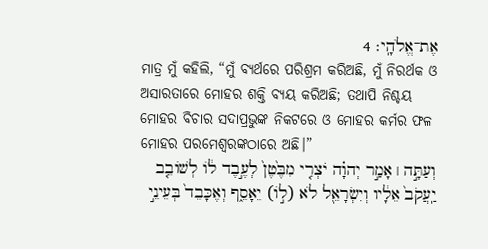אֶת־אֱלֹהָֽי׃ 4
ମାତ୍ର ମୁଁ କହିଲି, “ମୁଁ ବ୍ୟର୍ଥରେ ପରିଶ୍ରମ କରିଅଛି, ମୁଁ ନିରର୍ଥକ ଓ ଅସାରତାରେ ମୋହର ଶକ୍ତି ବ୍ୟୟ କରିଅଛି; ତଥାପି ନିଶ୍ଚୟ ମୋହର ବିଚାର ସଦାପ୍ରଭୁଙ୍କ ନିକଟରେ ଓ ମୋହର କର୍ମର ଫଳ ମୋହର ପରମେଶ୍ୱରଙ୍କଠାରେ ଅଛି।”
וְעַתָּ֣ה ׀ אָמַ֣ר יְהוָ֗ה יֹצְרִ֤י מִבֶּ֙טֶן֙ לְעֶ֣בֶד לֹ֔ו לְשֹׁובֵ֤ב יַֽעֲקֹב֙ אֵלָ֔יו וְיִשְׂרָאֵ֖ל לֹא (לֹ֣ו) יֵאָסֵ֑ף וְאֶכָּבֵד֙ בְּעֵינֵ֣י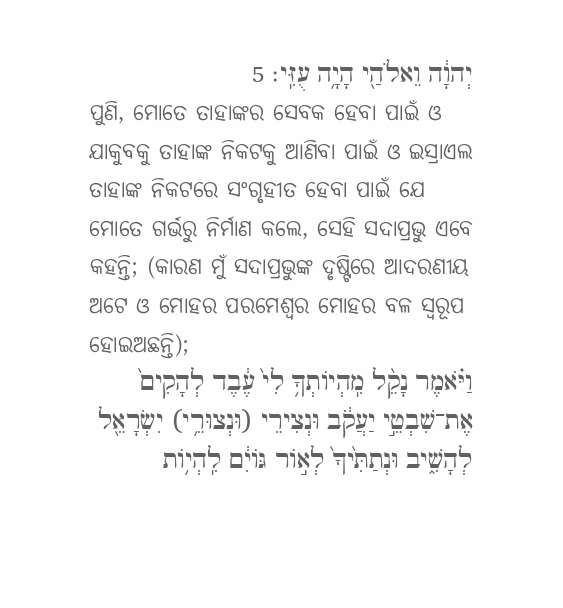יְהוָ֔ה וֵאלֹהַ֖י הָיָ֥ה עֻזִּֽי׃ 5
ପୁଣି, ମୋତେ ତାହାଙ୍କର ସେବକ ହେବା ପାଇଁ ଓ ଯାକୁବକୁ ତାହାଙ୍କ ନିକଟକୁ ଆଣିବା ପାଇଁ ଓ ଇସ୍ରାଏଲ ତାହାଙ୍କ ନିକଟରେ ସଂଗୃହୀତ ହେବା ପାଇଁ ଯେ ମୋତେ ଗର୍ଭରୁ ନିର୍ମାଣ କଲେ, ସେହି ସଦାପ୍ରଭୁ ଏବେ କହନ୍ତି; (କାରଣ ମୁଁ ସଦାପ୍ରଭୁଙ୍କ ଦୃଷ୍ଟିରେ ଆଦରଣୀୟ ଅଟେ ଓ ମୋହର ପରମେଶ୍ୱର ମୋହର ବଳ ସ୍ୱରୂପ ହୋଇଅଛନ୍ତି);
וַיֹּ֗אמֶר נָקֵ֨ל מִֽהְיֹותְךָ֥ לִי֙ עֶ֔בֶד לְהָקִים֙ אֶת־שִׁבְטֵ֣י יַעֲקֹ֔ב וּנְצִירֵי (וּנְצוּרֵ֥י) יִשְׂרָאֵ֖ל לְהָשִׁ֑יב וּנְתַתִּ֙יךָ֙ לְאֹ֣ור גֹּויִ֔ם לִֽהְיֹ֥ות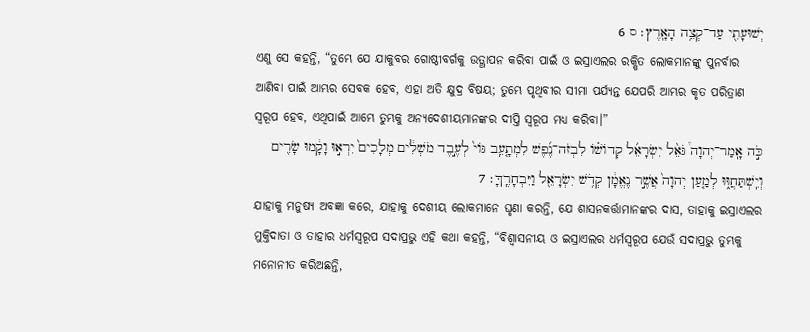יְשׁוּעָתִ֖י עַד־קְצֵ֥ה הָאָֽרֶץ׃ ס 6
ଏଣୁ ସେ କହନ୍ତି, “ତୁମ୍ଭେ ଯେ ଯାକୁବର ଗୋଷ୍ଠୀବର୍ଗକୁ ଉତ୍ଥାପନ କରିବା ପାଇଁ ଓ ଇସ୍ରାଏଲର ରକ୍ଷିତ ଲୋକମାନଙ୍କୁ ପୁନର୍ବାର ଆଣିବା ପାଇଁ ଆମ୍ଭର ସେବକ ହେବ, ଏହା ଅତି କ୍ଷୁଦ୍ର ବିଷୟ; ତୁମ୍ଭେ ପୃଥିବୀର ସୀମା ପର୍ଯ୍ୟନ୍ତ ଯେପରି ଆମ୍ଭର କୃତ ପରିତ୍ରାଣ ସ୍ୱରୂପ ହେବ, ଏଥିପାଇଁ ଆମ୍ଭେ ତୁମ୍ଭକୁ ଅନ୍ୟଦେଶୀୟମାନଙ୍କର ଦୀପ୍ତି ସ୍ୱରୂପ ମଧ୍ୟ କରିବା।”
כֹּ֣ה אָֽמַר־יְהוָה֩ גֹּאֵ֨ל יִשְׂרָאֵ֜ל קְדֹושֹׁ֗ו לִבְזֹה־נֶ֜פֶשׁ לִמְתָ֤עֵֽב גֹּוי֙ לְעֶ֣בֶד מֹשְׁלִ֔ים מְלָכִים֙ יִרְא֣וּ וָקָ֔מוּ שָׂרִ֖ים וְיִֽשְׁתַּחֲוּ֑וּ לְמַ֤עַן יְהוָה֙ אֲשֶׁ֣ר נֶאֱמָ֔ן קְדֹ֥שׁ יִשְׂרָאֵ֖ל וַיִּבְחָרֶֽךָּ׃ 7
ଯାହାକୁ ମନୁଷ୍ୟ ଅବଜ୍ଞା କରେ, ଯାହାକୁ ଦେଶୀୟ ଲୋକମାନେ ଘୃଣା କରନ୍ତି, ଯେ ଶାସନକର୍ତ୍ତାମାନଙ୍କର ଦାସ, ତାହାକୁ ଇସ୍ରାଏଲର ମୁକ୍ତିଦାତା ଓ ତାହାର ଧର୍ମସ୍ୱରୂପ ସଦାପ୍ରଭୁ ଏହି କଥା କହନ୍ତି, “ବିଶ୍ୱାସନୀୟ ଓ ଇସ୍ରାଏଲର ଧର୍ମସ୍ୱରୂପ ଯେଉଁ ସଦାପ୍ରଭୁ ତୁମ୍ଭକୁ ମନୋନୀତ କରିଅଛନ୍ତି,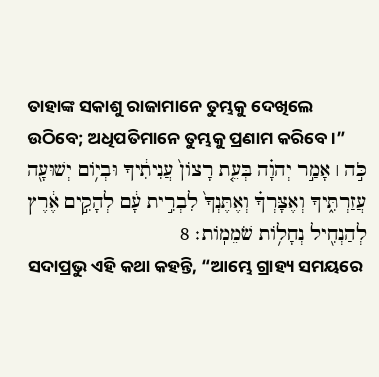ତାହାଙ୍କ ସକାଶୁ ରାଜାମାନେ ତୁମ୍ଭକୁ ଦେଖିଲେ ଉଠିବେ; ଅଧିପତିମାନେ ତୁମ୍ଭକୁ ପ୍ରଣାମ କରିବେ।”
כֹּ֣ה ׀ אָמַ֣ר יְהוָ֗ה בְּעֵ֤ת רָצֹון֙ עֲנִיתִ֔יךָ וּבְיֹ֥ום יְשׁוּעָ֖ה עֲזַרְתִּ֑יךָ וְאֶצָּרְךָ֗ וְאֶתֶּנְךָ֙ לִבְרִ֣ית עָ֔ם לְהָקִ֣ים אֶ֔רֶץ לְהַנְחִ֖יל נְחָלֹ֥ות שֹׁמֵמֹֽות׃ 8
ସଦାପ୍ରଭୁ ଏହି କଥା କହନ୍ତି, “ଆମ୍ଭେ ଗ୍ରାହ୍ୟ ସମୟରେ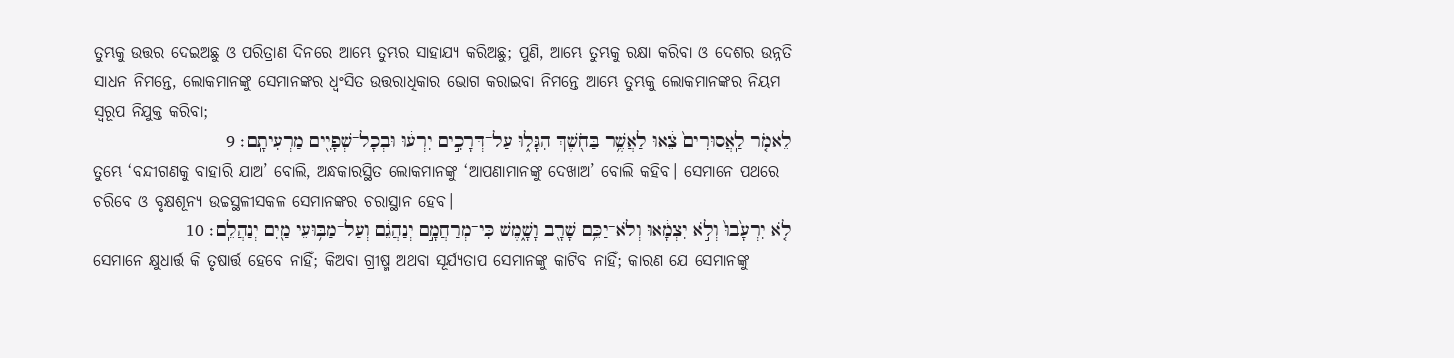ତୁମ୍ଭକୁ ଉତ୍ତର ଦେଇଅଛୁ ଓ ପରିତ୍ରାଣ ଦିନରେ ଆମ୍ଭେ ତୁମ୍ଭର ସାହାଯ୍ୟ କରିଅଛୁ; ପୁଣି, ଆମ୍ଭେ ତୁମ୍ଭକୁ ରକ୍ଷା କରିବା ଓ ଦେଶର ଉନ୍ନତି ସାଧନ ନିମନ୍ତେ, ଲୋକମାନଙ୍କୁ ସେମାନଙ୍କର ଧ୍ୱଂସିତ ଉତ୍ତରାଧିକାର ଭୋଗ କରାଇବା ନିମନ୍ତେ ଆମ୍ଭେ ତୁମ୍ଭକୁ ଲୋକମାନଙ୍କର ନିୟମ ସ୍ୱରୂପ ନିଯୁକ୍ତ କରିବା;
לֵאמֹ֤ר לַֽאֲסוּרִים֙ צֵ֔אוּ לַאֲשֶׁ֥ר בַּחֹ֖שֶׁךְ הִגָּל֑וּ עַל־דְּרָכִ֣ים יִרְע֔וּ וּבְכָל־שְׁפָיִ֖ים מַרְעִיתָֽם׃ 9
ତୁମ୍ଭେ ‘ବନ୍ଦୀଗଣକୁ ବାହାରି ଯାଅ’ ବୋଲି, ଅନ୍ଧକାରସ୍ଥିତ ଲୋକମାନଙ୍କୁ ‘ଆପଣାମାନଙ୍କୁ ଦେଖାଅ’ ବୋଲି କହିବ। ସେମାନେ ପଥରେ ଚରିବେ ଓ ବୃକ୍ଷଶୂନ୍ୟ ଉଚ୍ଚସ୍ଥଳୀସକଳ ସେମାନଙ୍କର ଚରାସ୍ଥାନ ହେବ।
לֹ֤א יִרְעָ֙בוּ֙ וְלֹ֣א יִצְמָ֔אוּ וְלֹא־יַכֵּ֥ם שָׁרָ֖ב וָשָׁ֑מֶשׁ כִּי־מְרַחֲמָ֣ם יְנַהֲגֵ֔ם וְעַל־מַבּ֥וּעֵי מַ֖יִם יְנַהֲלֵֽם׃ 10
ସେମାନେ କ୍ଷୁଧାର୍ତ୍ତ କି ତୃଷାର୍ତ୍ତ ହେବେ ନାହିଁ; କିଅବା ଗ୍ରୀଷ୍ମ ଅଥବା ସୂର୍ଯ୍ୟତାପ ସେମାନଙ୍କୁ କାଟିବ ନାହିଁ; କାରଣ ଯେ ସେମାନଙ୍କୁ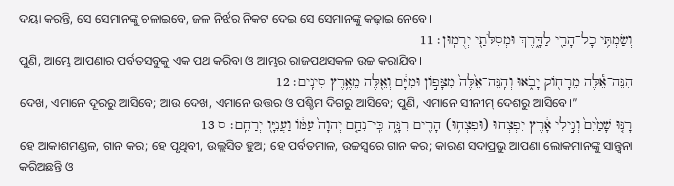ଦୟା କରନ୍ତି, ସେ ସେମାନଙ୍କୁ ଚଳାଇବେ, ଜଳ ନିର୍ଝର ନିକଟ ଦେଇ ସେ ସେମାନଙ୍କୁ କଢ଼ାଇ ନେବେ।
וְשַׂמְתִּ֥י כָל־הָרַ֖י לַדָּ֑רֶךְ וּמְסִלֹּתַ֖י יְרֻמֽוּן׃ 11
ପୁଣି, ଆମ୍ଭେ ଆପଣାର ପର୍ବତସବୁକୁ ଏକ ପଥ କରିବା ଓ ଆମ୍ଭର ରାଜପଥସକଳ ଉଚ୍ଚ କରାଯିବ।
הִנֵּה־אֵ֕לֶּה מֵרָחֹ֖וק יָבֹ֑אוּ וְהִֽנֵּה־אֵ֙לֶּה֙ מִצָּפֹ֣ון וּמִיָּ֔ם וְאֵ֖לֶּה מֵאֶ֥רֶץ סִינִֽים׃ 12
ଦେଖ, ଏମାନେ ଦୂରରୁ ଆସିବେ; ଆଉ ଦେଖ, ଏମାନେ ଉତ୍ତର ଓ ପଶ୍ଚିମ ଦିଗରୁ ଆସିବେ; ପୁଣି, ଏମାନେ ସୀନୀମ୍‍ ଦେଶରୁ ଆସିବେ।”
רָנּ֤וּ שָׁמַ֙יִם֙ וְגִ֣ילִי אָ֔רֶץ יִפְצְחוּ (וּפִצְח֥וּ) הָרִ֖ים רִנָּ֑ה כִּֽי־נִחַ֤ם יְהוָה֙ עַמֹּ֔ו וַעֲנִיָּ֖ו יְרַחֵֽם׃ ס 13
ହେ ଆକାଶମଣ୍ଡଳ, ଗାନ କର; ହେ ପୃଥିବୀ, ଉଲ୍ଲସିତ ହୁଅ; ହେ ପର୍ବତମାଳ, ଉଚ୍ଚସ୍ୱରେ ଗାନ କର; କାରଣ ସଦାପ୍ରଭୁ ଆପଣା ଲୋକମାନଙ୍କୁ ସାନ୍ତ୍ୱନା କରିଅଛନ୍ତି ଓ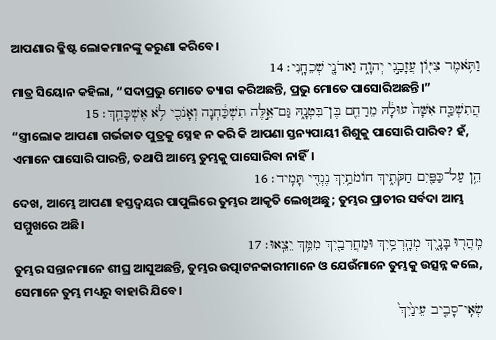ଆପଣାର କ୍ଳିଷ୍ଟ ଲୋକମାନଙ୍କୁ କରୁଣା କରିବେ।
וַתֹּ֥אמֶר צִיֹּ֖ון עֲזָבַ֣נִי יְהוָ֑ה וַאדֹנָ֖י שְׁכֵחָֽנִי׃ 14
ମାତ୍ର ସିୟୋନ କହିଲା, “ସଦାପ୍ରଭୁ ମୋତେ ତ୍ୟାଗ କରିଅଛନ୍ତି, ପ୍ରଭୁ ମୋତେ ପାସୋରିଅଛନ୍ତି।”
הֲתִשְׁכַּ֤ח אִשָּׁה֙ עוּלָ֔הּ מֵרַחֵ֖ם בֶּן־בִּטְנָ֑הּ גַּם־אֵ֣לֶּה תִשְׁכַּ֔חְנָה וְאָנֹכִ֖י לֹ֥א אֶשְׁכָּחֵֽךְ׃ 15
“ସ୍ତ୍ରୀଲୋକ ଆପଣା ଗର୍ଭଜାତ ପୁତ୍ରକୁ ସ୍ନେହ ନ କରି କି ଆପଣା ସ୍ତନ୍ୟପାୟୀ ଶିଶୁକୁ ପାସୋରି ପାରିବ? ହଁ, ଏମାନେ ପାସୋରି ପାରନ୍ତି, ତଥାପି ଆମ୍ଭେ ତୁମ୍ଭକୁ ପାସୋରିବା ନାହିଁ।
הֵ֥ן עַל־כַּפַּ֖יִם חַקֹּתִ֑יךְ חֹומֹתַ֥יִךְ נֶגְדִּ֖י תָּמִֽיד׃ 16
ଦେଖ, ଆମ୍ଭେ ଆପଣା ହସ୍ତଦ୍ୱୟର ପାପୁଲିରେ ତୁମ୍ଭର ଆକୃତି ଲେଖିଅଛୁ; ତୁମ୍ଭର ପ୍ରାଚୀର ସର୍ବଦା ଆମ୍ଭ ସମ୍ମୁଖରେ ଅଛି।
מִֽהֲר֖וּ בָּנָ֑יִךְ מְהָֽרְסַ֥יִךְ וּמַחֲרִבַ֖יִךְ מִמֵּ֥ךְ יֵצֵֽאוּ׃ 17
ତୁମ୍ଭର ସନ୍ତାନମାନେ ଶୀଘ୍ର ଆସୁଅଛନ୍ତି, ତୁମ୍ଭର ଉତ୍ପାଟନକାରୀମାନେ ଓ ଯେଉଁମାନେ ତୁମ୍ଭକୁ ଉତ୍ସନ୍ନ କଲେ, ସେମାନେ ତୁମ୍ଭ ମଧ୍ୟରୁ ବାହାରି ଯିବେ।
שְׂאִֽי־סָבִ֤יב עֵינַ֙יִךְ֙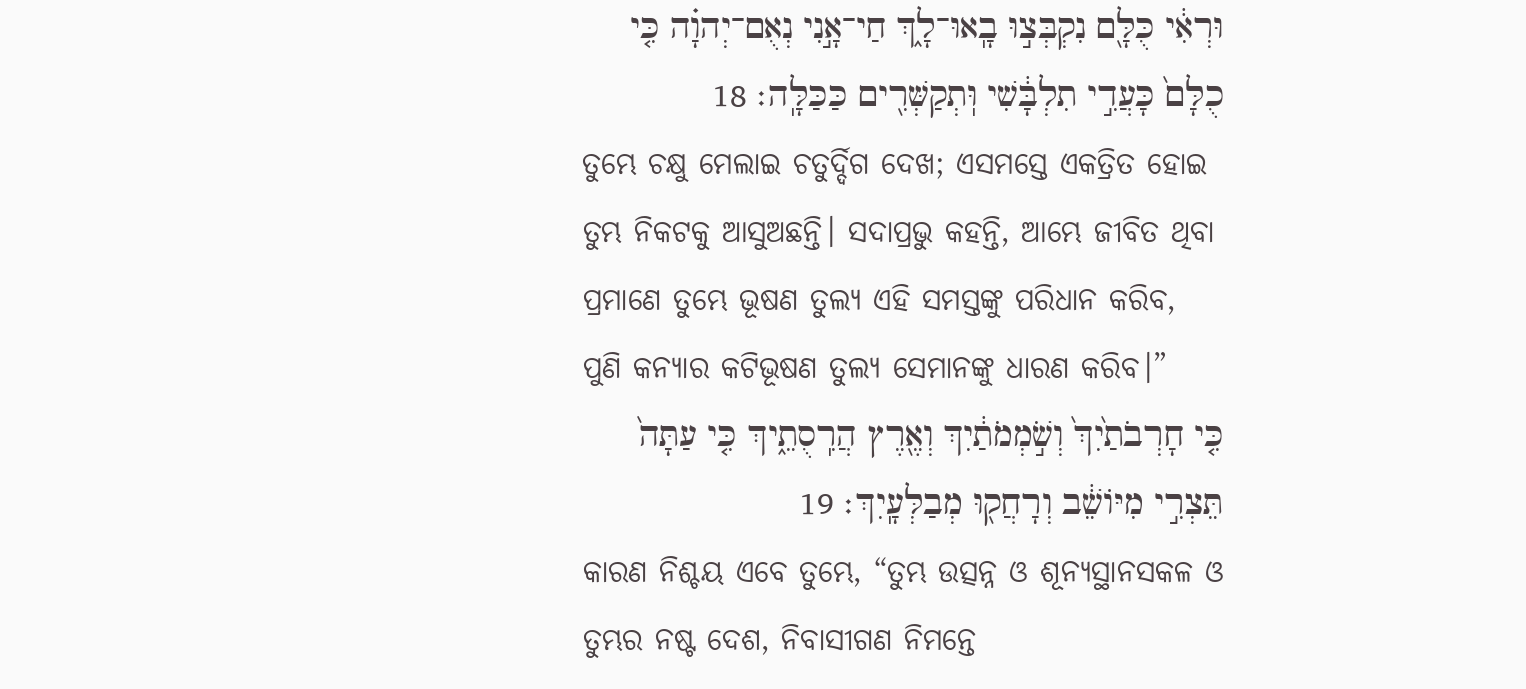וּרְאִ֔י כֻּלָּ֖ם נִקְבְּצ֣וּ בָֽאוּ־לָ֑ךְ חַי־אָ֣נִי נְאֻם־יְהוָ֗ה כִּ֤י כֻלָּם֙ כָּעֲדִ֣י תִלְבָּ֔שִׁי וּֽתְקַשְּׁרִ֖ים כַּכַּלָּֽה׃ 18
ତୁମ୍ଭେ ଚକ୍ଷୁ ମେଲାଇ ଚତୁର୍ଦ୍ଦିଗ ଦେଖ; ଏସମସ୍ତେ ଏକତ୍ରିତ ହୋଇ ତୁମ୍ଭ ନିକଟକୁ ଆସୁଅଛନ୍ତି। ସଦାପ୍ରଭୁ କହନ୍ତି, ଆମ୍ଭେ ଜୀବିତ ଥିବା ପ୍ରମାଣେ ତୁମ୍ଭେ ଭୂଷଣ ତୁଲ୍ୟ ଏହି ସମସ୍ତଙ୍କୁ ପରିଧାନ କରିବ, ପୁଣି କନ୍ୟାର କଟିଭୂଷଣ ତୁଲ୍ୟ ସେମାନଙ୍କୁ ଧାରଣ କରିବ।”
כִּ֤י חָרְבֹתַ֙יִךְ֙ וְשֹׁ֣מְמֹתַ֔יִךְ וְאֶ֖רֶץ הֲרִֽסֻתֵ֑יךְ כִּ֤י עַתָּה֙ תֵּצְרִ֣י מִיֹּושֵׁ֔ב וְרָחֲק֖וּ מְבַלְּעָֽיִךְ׃ 19
କାରଣ ନିଶ୍ଚୟ ଏବେ ତୁମ୍ଭେ, “ତୁମ୍ଭ ଉତ୍ସନ୍ନ ଓ ଶୂନ୍ୟସ୍ଥାନସକଳ ଓ ତୁମ୍ଭର ନଷ୍ଟ ଦେଶ, ନିବାସୀଗଣ ନିମନ୍ତେ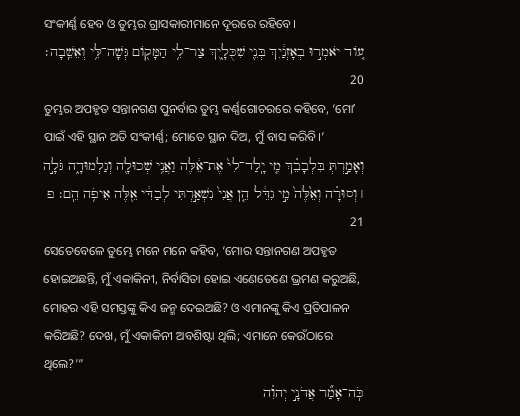ସଂକୀର୍ଣ୍ଣ ହେବ ଓ ତୁମ୍ଭର ଗ୍ରାସକାରୀମାନେ ଦୂରରେ ରହିବେ।
עֹ֚וד יֹאמְר֣וּ בְאָזְנַ֔יִךְ בְּנֵ֖י שִׁכֻּלָ֑יִךְ צַר־לִ֥י הַמָּקֹ֖ום גְּשָׁה־לִּ֥י וְאֵשֵֽׁבָה׃ 20
ତୁମ୍ଭର ଅପହୃତ ସନ୍ତାନଗଣ ପୁନର୍ବାର ତୁମ୍ଭ କର୍ଣ୍ଣଗୋଚରରେ କହିବେ, ‘ମୋʼ ପାଇଁ ଏହି ସ୍ଥାନ ଅତି ସଂକୀର୍ଣ୍ଣ; ମୋତେ ସ୍ଥାନ ଦିଅ, ମୁଁ ବାସ କରିବି।’
וְאָמַ֣רְתְּ בִּלְבָבֵ֗ךְ מִ֤י יָֽלַד־לִי֙ אֶת־אֵ֔לֶּה וַאֲנִ֥י שְׁכוּלָ֖ה וְגַלְמוּדָ֑ה גֹּלָ֣ה ׀ וְסוּרָ֗ה וְאֵ֙לֶּה֙ מִ֣י גִדֵּ֔ל הֵ֤ן אֲנִי֙ נִשְׁאַ֣רְתִּי לְבַדִּ֔י אֵ֖לֶּה אֵיפֹ֥ה הֵֽם׃ פ 21
ସେତେବେଳେ ତୁମ୍ଭେ ମନେ ମନେ କହିବ, ‘ମୋର ସନ୍ତାନଗଣ ଅପହୃତ ହୋଇଅଛନ୍ତି, ମୁଁ ଏକାକିନୀ, ନିର୍ବାସିତା ହୋଇ ଏଣେତେଣେ ଭ୍ରମଣ କରୁଅଛି, ମୋହର ଏହି ସମସ୍ତଙ୍କୁ କିଏ ଜନ୍ମ ଦେଇଅଛି? ଓ ଏମାନଙ୍କୁ କିଏ ପ୍ରତିପାଳନ କରିଅଛି? ଦେଖ, ମୁଁ ଏକାକିନୀ ଅବଶିଷ୍ଟା ଥିଲି; ଏମାନେ କେଉଁଠାରେ ଥିଲେ?’”
כֹּֽה־אָמַ֞ר אֲדֹנָ֣י יְהוִ֗ה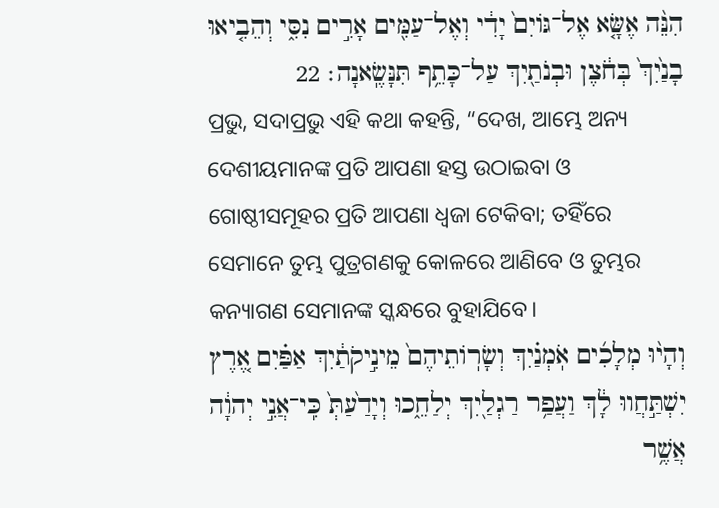הִנֵּ֨ה אֶשָּׂ֤א אֶל־גֹּויִם֙ יָדִ֔י וְאֶל־עַמִּ֖ים אָרִ֣ים נִסִּ֑י וְהֵבִ֤יאוּ בָנַ֙יִךְ֙ בְּחֹ֔צֶן וּבְנֹתַ֖יִךְ עַל־כָּתֵ֥ף תִּנָּשֶֽׂאנָה׃ 22
ପ୍ରଭୁ, ସଦାପ୍ରଭୁ ଏହି କଥା କହନ୍ତି, “ଦେଖ, ଆମ୍ଭେ ଅନ୍ୟ ଦେଶୀୟମାନଙ୍କ ପ୍ରତି ଆପଣା ହସ୍ତ ଉଠାଇବା ଓ ଗୋଷ୍ଠୀସମୂହର ପ୍ରତି ଆପଣା ଧ୍ୱଜା ଟେକିବା; ତହିଁରେ ସେମାନେ ତୁମ୍ଭ ପୁତ୍ରଗଣକୁ କୋଳରେ ଆଣିବେ ଓ ତୁମ୍ଭର କନ୍ୟାଗଣ ସେମାନଙ୍କ ସ୍କନ୍ଧରେ ବୁହାଯିବେ।
וְהָי֨וּ מְלָכִ֜ים אֹֽמְנַ֗יִךְ וְשָׂרֹֽותֵיהֶם֙ מֵינִ֣יקֹתַ֔יִךְ אַפַּ֗יִם אֶ֚רֶץ יִשְׁתַּ֣חֲווּ לָ֔ךְ וַעֲפַ֥ר רַגְלַ֖יִךְ יְלַחֵ֑כוּ וְיָדַ֙עַתְּ֙ כִּֽי־אֲנִ֣י יְהוָ֔ה אֲשֶׁ֥ר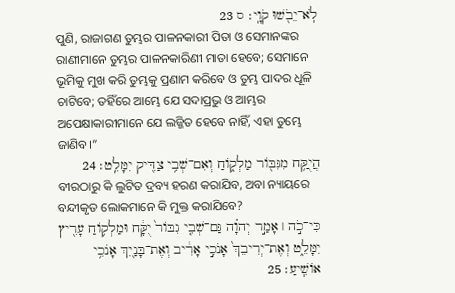לֹֽא־יֵבֹ֖שׁוּ קֹוָֽי׃ ס 23
ପୁଣି, ରାଜାଗଣ ତୁମ୍ଭର ପାଳନକାରୀ ପିତା ଓ ସେମାନଙ୍କର ରାଣୀମାନେ ତୁମ୍ଭର ପାଳନକାରିଣୀ ମାତା ହେବେ; ସେମାନେ ଭୂମିକୁ ମୁଖ କରି ତୁମ୍ଭକୁ ପ୍ରଣାମ କରିବେ ଓ ତୁମ୍ଭ ପାଦର ଧୂଳି ଚାଟିବେ; ତହିଁରେ ଆମ୍ଭେ ଯେ ସଦାପ୍ରଭୁ ଓ ଆମ୍ଭର ଅପେକ୍ଷାକାରୀମାନେ ଯେ ଲଜ୍ଜିତ ହେବେ ନାହିଁ, ଏହା ତୁମ୍ଭେ ଜାଣିବ।”
הֲיֻקַּ֥ח מִגִּבֹּ֖ור מַלְקֹ֑וחַ וְאִם־שְׁבִ֥י צַדִּ֖יק יִמָּלֵֽט׃ 24
ବୀରଠାରୁ କି ଲୁଟିତ ଦ୍ରବ୍ୟ ହରଣ କରାଯିବ, ଅବା ନ୍ୟାୟରେ ବନ୍ଦୀକୃତ ଲୋକମାନେ କି ମୁକ୍ତ କରାଯିବେ?
כִּי־כֹ֣ה ׀ אָמַ֣ר יְהוָ֗ה גַּם־שְׁבִ֤י גִבֹּור֙ יֻקָּ֔ח וּמַלְקֹ֥וחַ עָרִ֖יץ יִמָּלֵ֑ט וְאֶת־יְרִיבֵךְ֙ אָנֹכִ֣י אָרִ֔יב וְאֶת־בָּנַ֖יִךְ אָנֹכִ֥י אֹושִֽׁיעַ׃ 25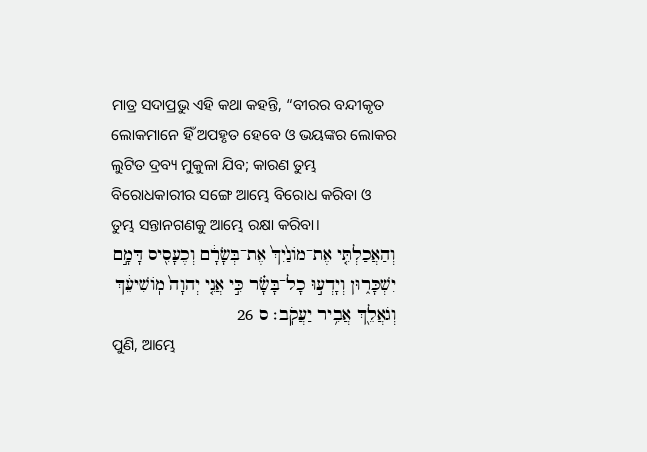ମାତ୍ର ସଦାପ୍ରଭୁ ଏହି କଥା କହନ୍ତି, “ବୀରର ବନ୍ଦୀକୃତ ଲୋକମାନେ ହିଁ ଅପହୃତ ହେବେ ଓ ଭୟଙ୍କର ଲୋକର ଲୁଟିତ ଦ୍ରବ୍ୟ ମୁକୁଳା ଯିବ; କାରଣ ତୁମ୍ଭ ବିରୋଧକାରୀର ସଙ୍ଗେ ଆମ୍ଭେ ବିରୋଧ କରିବା ଓ ତୁମ୍ଭ ସନ୍ତାନଗଣକୁ ଆମ୍ଭେ ରକ୍ଷା କରିବା।
וְהַאֲכַלְתִּ֤י אֶת־מֹונַ֙יִךְ֙ אֶת־בְּשָׂרָ֔ם וְכֶעָסִ֖יס דָּמָ֣ם יִשְׁכָּר֑וּן וְיָדְע֣וּ כָל־בָּשָׂ֗ר כִּ֣י אֲנִ֤י יְהוָה֙ מֹֽושִׁיעֵ֔ךְ וְגֹאֲלֵ֖ךְ אֲבִ֥יר יַעֲקֹֽב׃ ס 26
ପୁଣି, ଆମ୍ଭେ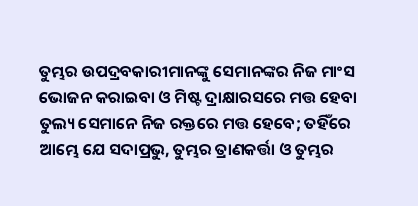ତୁମ୍ଭର ଉପଦ୍ରବକାରୀମାନଙ୍କୁ ସେମାନଙ୍କର ନିଜ ମାଂସ ଭୋଜନ କରାଇବା ଓ ମିଷ୍ଟ ଦ୍ରାକ୍ଷାରସରେ ମତ୍ତ ହେବା ତୁଲ୍ୟ ସେମାନେ ନିଜ ରକ୍ତରେ ମତ୍ତ ହେବେ; ତହିଁରେ ଆମ୍ଭେ ଯେ ସଦାପ୍ରଭୁ, ତୁମ୍ଭର ତ୍ରାଣକର୍ତ୍ତା ଓ ତୁମ୍ଭର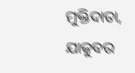ମୁକ୍ତିଦାତା, ଯାକୁବର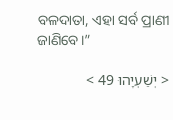ବଳଦାତା, ଏହା ସର୍ବ ପ୍ରାଣୀ ଜାଣିବେ।”

< יְשַׁעְיָהוּ 49 >